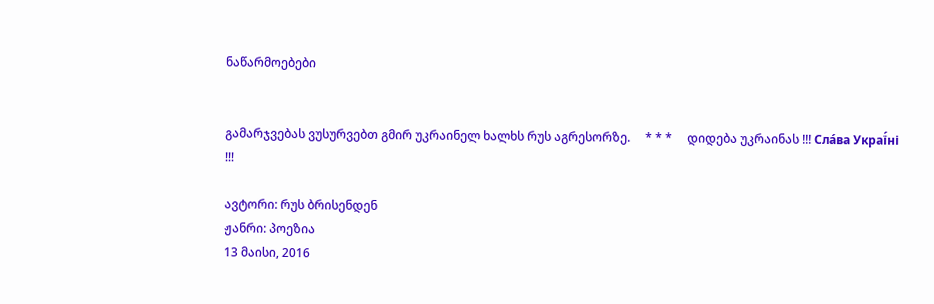ნაწარმოებები


გამარჯვებას ვუსურვებთ გმირ უკრაინელ ხალხს რუს აგრესორზე.     * * *     დიდება უკრაინას !!! Сла́ва Украї́ні !!!

ავტორი: რუს ბრისენდენ
ჟანრი: პოეზია
13 მაისი, 2016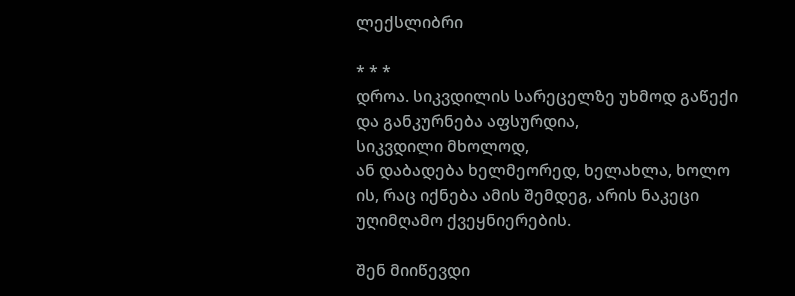ლექსლიბრი

* * *
დროა. სიკვდილის სარეცელზე უხმოდ გაწექი
და განკურნება აფსურდია,
სიკვდილი მხოლოდ,
ან დაბადება ხელმეორედ, ხელახლა, ხოლო
ის, რაც იქნება ამის შემდეგ, არის ნაკეცი
უღიმღამო ქვეყნიერების.

შენ მიიწევდი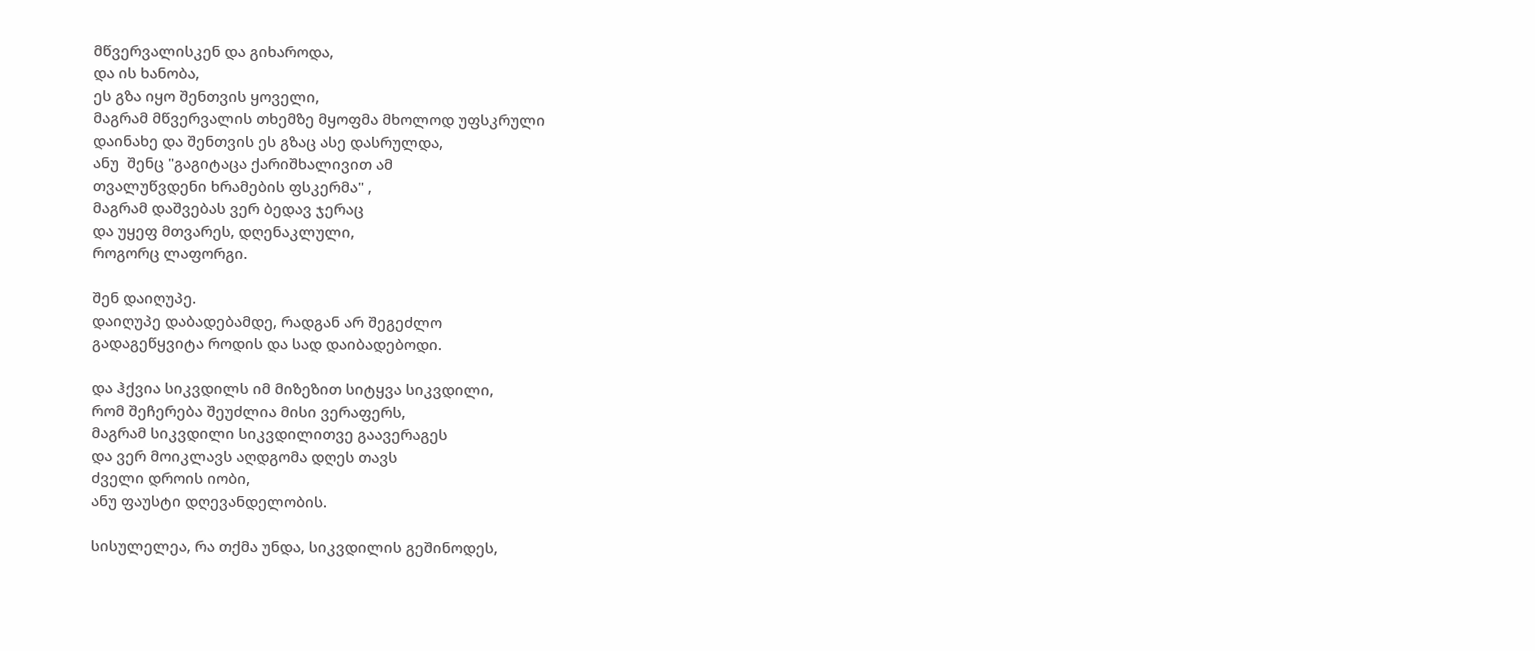მწვერვალისკენ და გიხაროდა,
და ის ხანობა,
ეს გზა იყო შენთვის ყოველი,
მაგრამ მწვერვალის თხემზე მყოფმა მხოლოდ უფსკრული
დაინახე და შენთვის ეს გზაც ასე დასრულდა,
ანუ  შენც "გაგიტაცა ქარიშხალივით ამ
თვალუწვდენი ხრამების ფსკერმა" ,
მაგრამ დაშვებას ვერ ბედავ ჯერაც
და უყეფ მთვარეს, დღენაკლული,
როგორც ლაფორგი.

შენ დაიღუპე.
დაიღუპე დაბადებამდე, რადგან არ შეგეძლო
გადაგეწყვიტა როდის და სად დაიბადებოდი.

და ჰქვია სიკვდილს იმ მიზეზით სიტყვა სიკვდილი,
რომ შეჩერება შეუძლია მისი ვერაფერს,
მაგრამ სიკვდილი სიკვდილითვე გაავერაგეს
და ვერ მოიკლავს აღდგომა დღეს თავს
ძველი დროის იობი,
ანუ ფაუსტი დღევანდელობის.

სისულელეა, რა თქმა უნდა, სიკვდილის გეშინოდეს,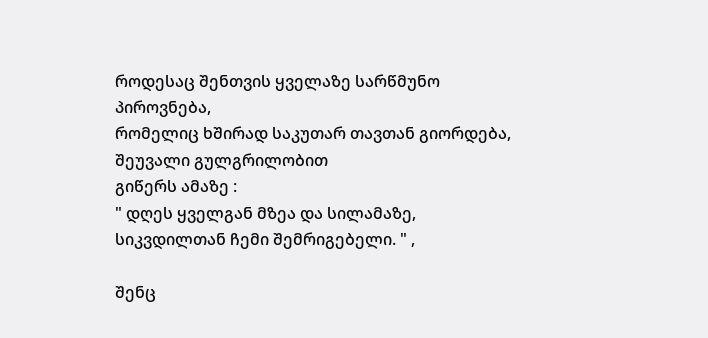როდესაც შენთვის ყველაზე სარწმუნო პიროვნება,
რომელიც ხშირად საკუთარ თავთან გიორდება,
შეუვალი გულგრილობით
გიწერს ამაზე :
" დღეს ყველგან მზეა და სილამაზე,
სიკვდილთან ჩემი შემრიგებელი. " ,

შენც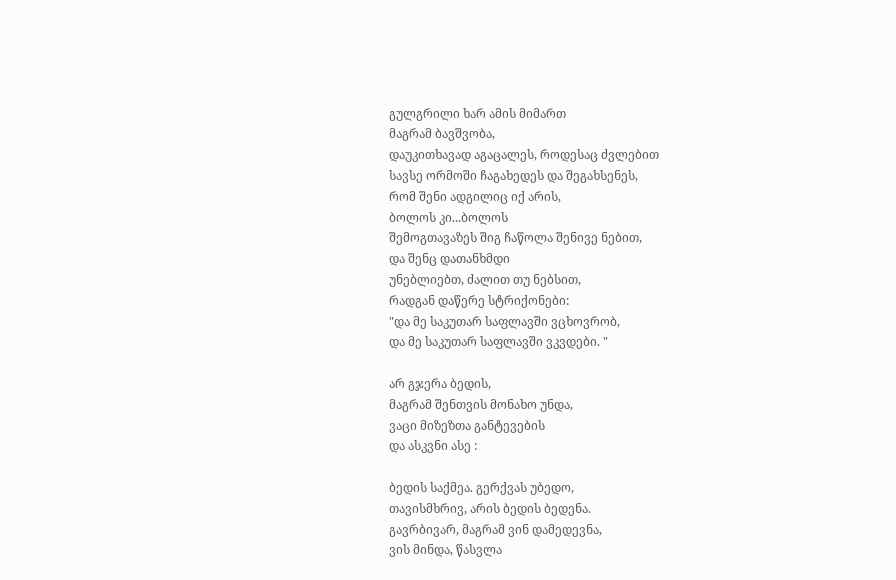გულგრილი ხარ ამის მიმართ
მაგრამ ბავშვობა,
დაუკითხავად აგაცალეს, როდესაც ძვლებით
სავსე ორმოში ჩაგახედეს და შეგახსენეს,
რომ შენი ადგილიც იქ არის,
ბოლოს კი...ბოლოს
შემოგთავაზეს შიგ ჩაწოლა შენივე ნებით,
და შენც დათანხმდი
უნებლიებთ, ძალით თუ ნებსით,
რადგან დაწერე სტრიქონები:
"და მე საკუთარ საფლავში ვცხოვრობ,
და მე საკუთარ საფლავში ვკვდები. "

არ გჯერა ბედის,
მაგრამ შენთვის მონახო უნდა,
ვაცი მიზეზთა განტევების
და ასკვნი ასე :

ბედის საქმეა. გერქვას უბედო,
თავისმხრივ, არის ბედის ბედენა.
გავრბივარ, მაგრამ ვინ დამედევნა,
ვის მინდა, წასვლა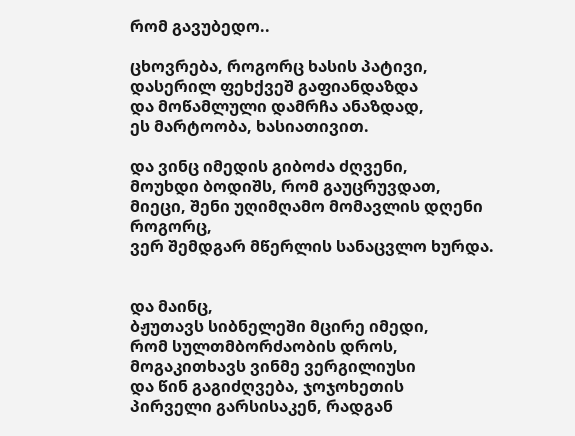რომ გავუბედო..

ცხოვრება, როგორც ხასის პატივი,
დასერილ ფეხქვეშ გაფიანდაზდა
და მოწამლული დამრჩა ანაზდად,
ეს მარტოობა, ხასიათივით.

და ვინც იმედის გიბოძა ძღვენი,
მოუხდი ბოდიშს, რომ გაუცრუვდათ,
მიეცი, შენი უღიმღამო მომავლის დღენი
როგორც,
ვერ შემდგარ მწერლის სანაცვლო ხურდა.


და მაინც,
ბჟუთავს სიბნელეში მცირე იმედი,
რომ სულთმბორძაობის დროს,
მოგაკითხავს ვინმე ვერგილიუსი
და წინ გაგიძღვება, ჯოჯოხეთის
პირველი გარსისაკენ, რადგან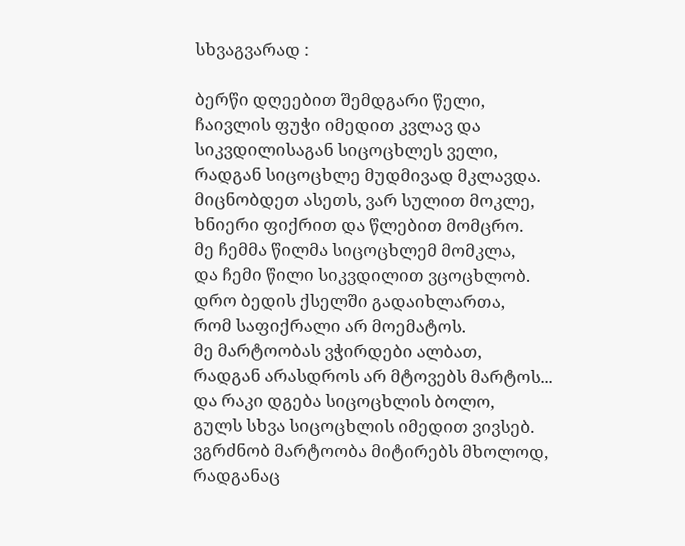სხვაგვარად :

ბერწი დღეებით შემდგარი წელი,
ჩაივლის ფუჭი იმედით კვლავ და
სიკვდილისაგან სიცოცხლეს ველი,
რადგან სიცოცხლე მუდმივად მკლავდა.
მიცნობდეთ ასეთს, ვარ სულით მოკლე,
ხნიერი ფიქრით და წლებით მომცრო.
მე ჩემმა წილმა სიცოცხლემ მომკლა,
და ჩემი წილი სიკვდილით ვცოცხლობ.
დრო ბედის ქსელში გადაიხლართა,
რომ საფიქრალი არ მოემატოს.
მე მარტოობას ვჭირდები ალბათ,
რადგან არასდროს არ მტოვებს მარტოს...
და რაკი დგება სიცოცხლის ბოლო,
გულს სხვა სიცოცხლის იმედით ვივსებ.
ვგრძნობ მარტოობა მიტირებს მხოლოდ,
რადგანაც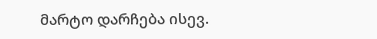მარტო დარჩება ისევ.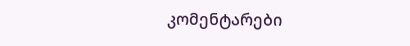კომენტარები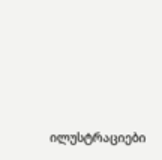ილუსტრაციები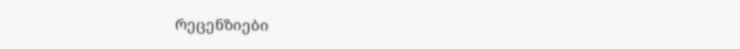რეცენზიები